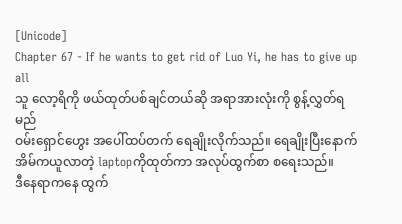[Unicode]
Chapter 67 - If he wants to get rid of Luo Yi, he has to give up all
သူ လော့ရိကို ဖယ်ထုတ်ပစ်ချင်တယ်ဆို အရာအားလုံးကို စွန့်လွှတ်ရမည်
ဝမ်းရှောင်ဟွေး အပေါ်ထပ်တက် ရေချိုးလိုက်သည်။ ရေချိုးပြီးနောက် အိမ်ကယူလာတဲ့ laptopကိုထုတ်ကာ အလုပ်ထွက်စာ စရေးသည်။
ဒီနေရာကနေ ထွက်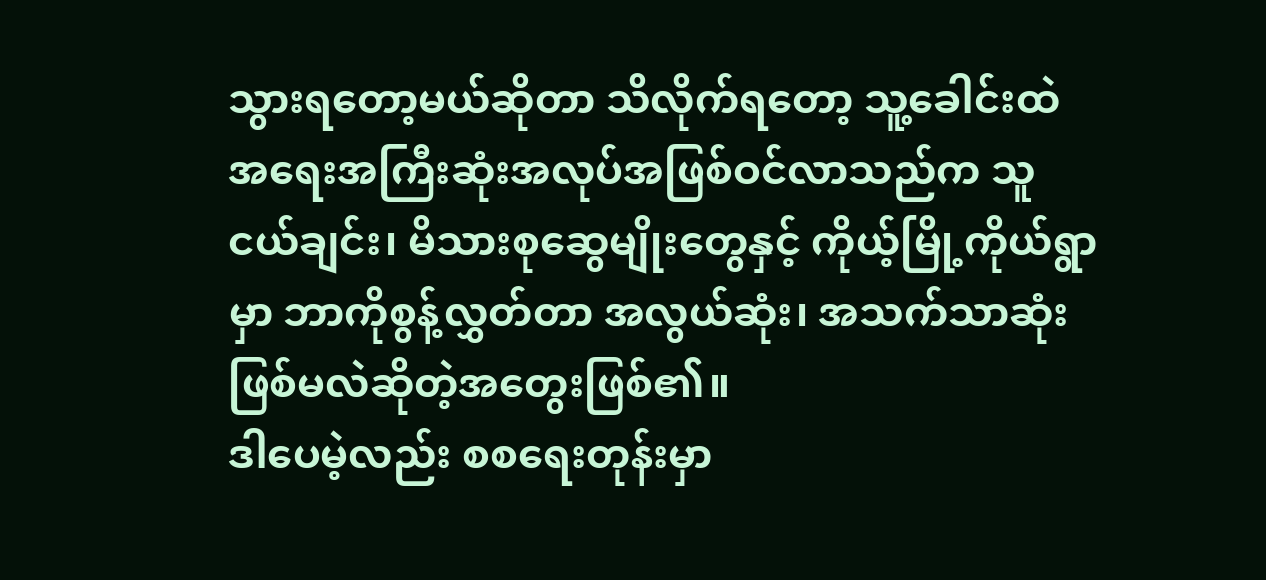သွားရတော့မယ်ဆိုတာ သိလိုက်ရတော့ သူ့ခေါင်းထဲ အရေးအကြီးဆုံးအလုပ်အဖြစ်ဝင်လာသည်က သူငယ်ချင်း၊ မိသားစုဆွေမျိုးတွေနှင့် ကိုယ့်မြို့ကိုယ်ရွာမှာ ဘာကိုစွန့်လွှတ်တာ အလွယ်ဆုံး၊ အသက်သာဆုံးဖြစ်မလဲဆိုတဲ့အတွေးဖြစ်၏။
ဒါပေမဲ့လည်း စစရေးတုန်းမှာ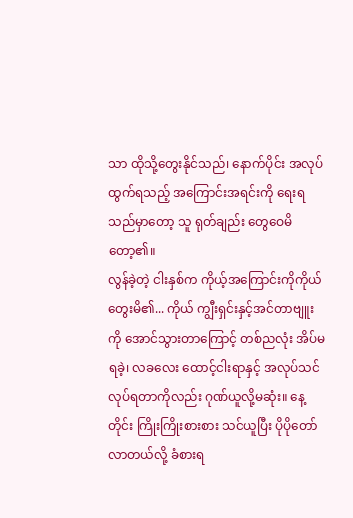သာ ထိုသို့တွေးနိုင်သည်၊ နောက်ပိုင်း အလုပ်ထွက်ရသည့် အကြောင်းအရင်းကို ရေးရသည်မှာတော့ သူ ရုတ်ချည်း တွေဝေမိတော့၏။
လွန်ခဲ့တဲ့ ငါးနှစ်က ကိုယ့်အကြောင်းကိုကိုယ် တွေးမိ၏... ကိုယ် ကျွီးရှင်းနှင့်အင်တာဗျူးကို အောင်သွားတာကြောင့် တစ်ညလုံး အိပ်မရခဲ့၊ လခလေး ထောင့်ငါးရာနှင့် အလုပ်သင်လုပ်ရတာကိုလည်း ဂုဏ်ယူလို့မဆုံး။ နေ့တိုင်း ကြိုးကြိုးစားစား သင်ယူပြီး ပိုပိုတော်လာတယ်လို့ ခံစားရ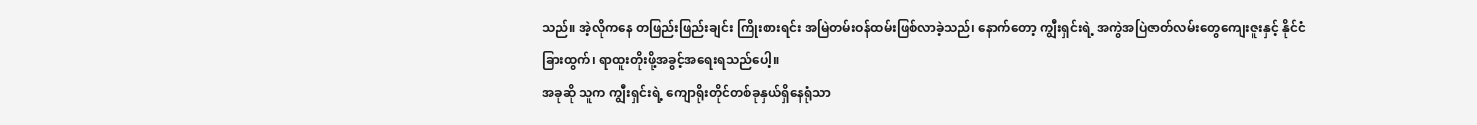သည်။ အဲ့လိုကနေ တဖြည်းဖြည်းချင်း ကြိုးစားရင်း အမြဲတမ်းဝန်ထမ်းဖြစ်လာခဲ့သည်၊ နောက်တော့ ကျွီးရှင်းရဲ့ အကွဲအပြဲဇာတ်လမ်းတွေကျေးဇူးနှင့် နိုင်ငံခြားထွက်၊ ရာထူးတိုးဖို့အခွင့်အရေးရသည်ပေါ့။
အခုဆို သူက ကျွီးရှင်းရဲ့ ကျောရိုးတိုင်တစ်ခုနှယ်ရှိနေရုံသာ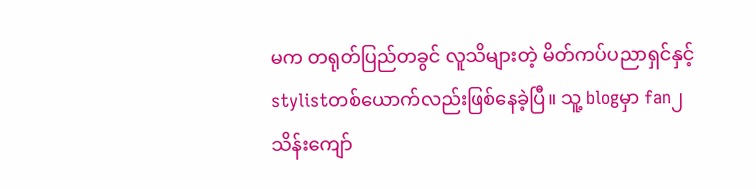မက တရုတ်ပြည်တခွင် လူသိများတဲ့ မိတ်ကပ်ပညာရှင်နှင့် stylistတစ်ယောက်လည်းဖြစ်နေခဲ့ပြီ။ သူ့ blogမှာ fan၂သိန်းကျော်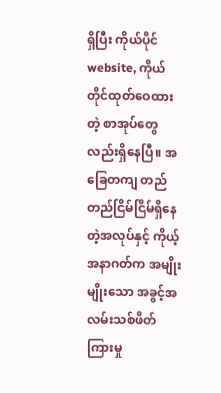ရှိပြီး ကိုယ်ပိုင်website, ကိုယ်တိုင်ထုတ်ဝေထားတဲ့ စာအုပ်တွေလည်းရှိနေပြီ။ အခြေတကျ တည်တည်ငြိမ်ငြိမ်ရှိနေတဲ့အလုပ်နှင့် ကိုယ့်အနာဂတ်က အမျိုးမျိုးသော အခွင့်အလမ်းသစ်ဖိတ်ကြားမှု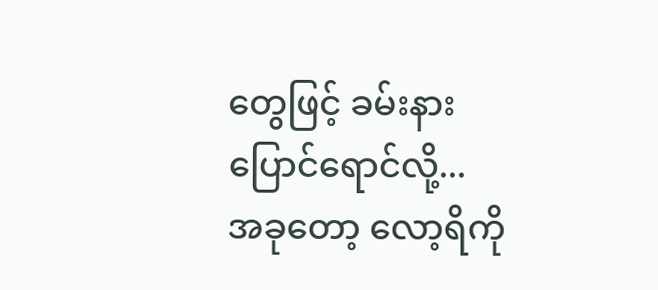တွေဖြင့် ခမ်းနားပြောင်ရောင်လို့...
အခုတော့ လော့ရိကို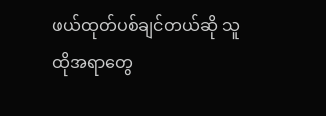ဖယ်ထုတ်ပစ်ချင်တယ်ဆို သူ ထိုအရာတွေ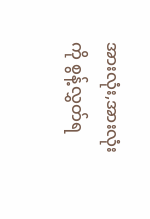အားလုံး,အားလုံးကို စွန့်လွှတ်ရ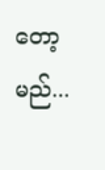တော့မည်...